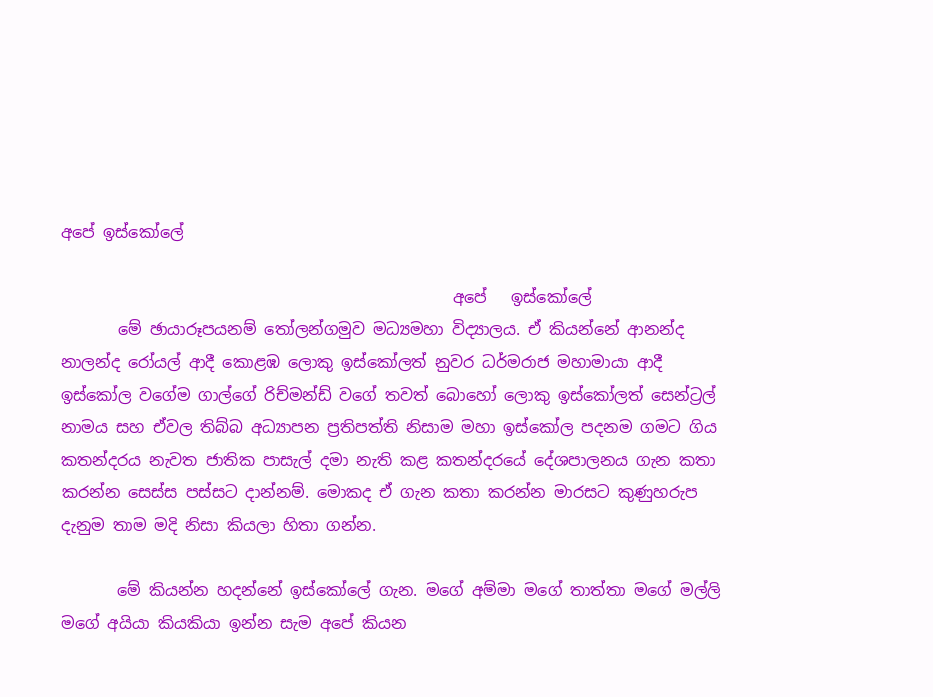අපේ ඉස්කෝලේ

                                                 අපේ   ඉස්කෝලේ
       මේ ඡායාරූපයනම් තෝලන්ගමුව මධ්‍යමහා විද්‍යාලය. ඒ කියන්නේ ආනන්ද නාලන්ද රෝයල් ආදී කොළඹ ලොකු ඉස්කෝලත් නුවර ධර්මරාජ මහාමායා ආදී ඉස්කෝල වගේම ගාල්ගේ රිච්මන්ඩ් වගේ තවත් බොහෝ ලොකු ඉස්කෝලත් සෙන්ට්‍රල් නාමය සහ ඒවල තිබ්බ අධ්‍යාපන ප්‍රතිපත්ති නිසාම මහා ඉස්කෝල පදනම ගමට ගිය කතන්දරය නැවත ජාතික පාසැල් දමා නැති කළ කතන්දරයේ දේශපාලනය ගැන කතා කරන්න සෙස්ස පස්සට දාන්නම්. මොකද ඒ ගැන කතා කරන්න මාරසට කුණුහරුප දැනුම තාම මදි නිසා කියලා හිතා ගන්න.

       මේ කියන්න හදන්නේ ඉස්කෝලේ ගැන. මගේ අම්මා මගේ තාත්තා මගේ මල්ලි මගේ අයියා කියකියා ඉන්න සැම අපේ කියන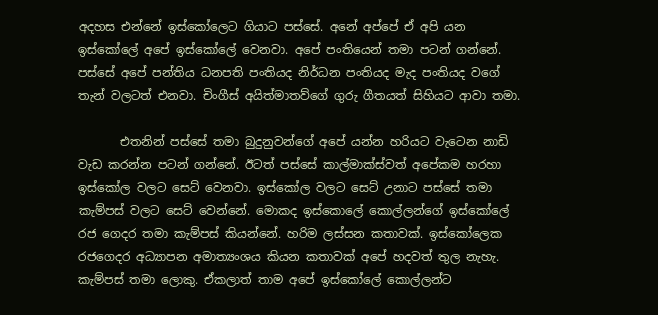අදහස එන්නේ ඉස්කෝලෙට ගියාට පස්සේ. අනේ අප්පේ ඒ අපි යන ඉස්කෝලේ අපේ ඉස්කෝලේ වෙනවා. අපේ පංතියෙන් තමා පටන් ගන්නේ. පස්සේ අපේ පන්තිය ධනපති පංතියද නිර්ධන පංතියද මැද පංතියද වගේ තැන් වලටත් එනවා. චිංගීස් අයිත්මාතව්ගේ ගුරු ගීතයත් සිහියට ආවා තමා.

       එතනින් පස්සේ තමා බුදුනුවන්ගේ අපේ යන්න හරියට වැටෙන නාඩි වැඩ කරන්න පටන් ගන්නේ. ඊටත් පස්සේ කාල්මාක්ස්වත් අපේකම හරහා ඉස්කෝල වලට සෙට් වෙනවා. ඉස්කෝල වලට සෙට් උනාට පස්සේ තමා කැම්පස් වලට සෙට් වෙන්නේ. මොකද ඉස්කොලේ කොල්ලන්ගේ ඉස්කෝලේ රජ ගෙදර තමා කැම්පස් කියන්නේ. හරිම ලස්සන කතාවක්. ඉස්කෝලෙක රජගෙදර අධ්‍යාපන අමාත්‍යංශය කියන කතාවක් අපේ හදවත් තුල නැහැ. කැම්පස් තමා ලොකු. ඒකලාත් තාම අපේ ඉස්කෝලේ කොල්ලන්ට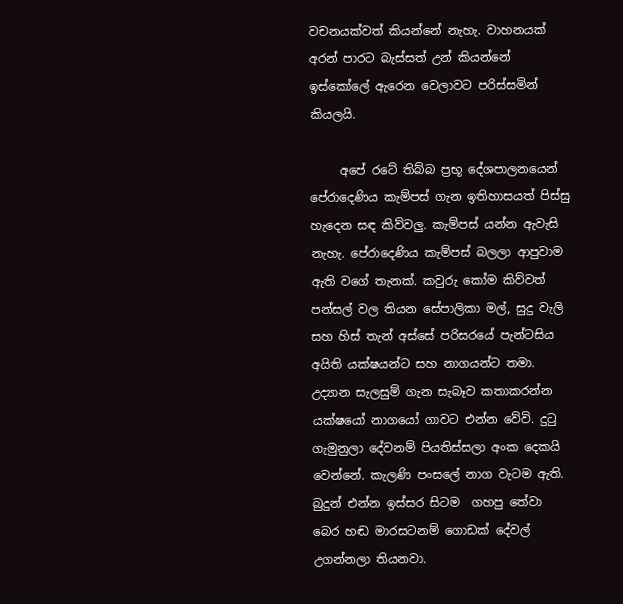වචනයක්වත් කියන්නේ නැහැ. වාහනයක් අරන් පාරට බැස්සත් උන් කියන්නේ ඉස්කෝලේ ඇරෙන වෙලාවට පරිස්සමින්  කියලයි.

     අපේ රටේ තිබ්බ ප්‍රභූ ‌දේශපාලනයෙන් පේරාදෙණිය කැම්පස් ගැන ඉතිහාසයත් පිස්සු හැදෙන සඳ කිව්වලු. කැම්පස් යන්න ඇවැසි නැහැ. පේරාදෙණිය කැම්පස් බලලා ආපුවාම ඇති වගේ තැනක්. කවුරු කෝම කිව්වත් පන්සල් වල තියන සේපාලිකා මල්, සුදු වැලි සහ හිස් තැන් අස්සේ පරිසරයේ පැන්ටසිය අයිති යක්ෂයන්ට සහ නාගයන්ට තමා. උද්‍යාන සැලසුම් ගැන සැබෑව කතාකරන්න යක්ෂයෝ නාගයෝ ගාවට එන්න වේවි. දුටු ගැමුනුලා දේවනම් පියතිස්සලා අංක දෙකයි වෙන්නේ. කැලණි පංසලේ නාග වැටම ඇති. බුදුන් එන්න ඉස්සර සිටම  ගහපු තේවා බෙර හඬ මාරසටනම් ගොඩක් දේවල් උගන්නලා තියනවා.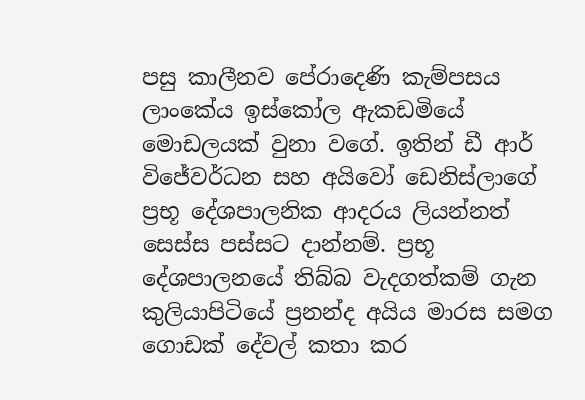පසු කාලීනව පේරාදෙණි කැම්පසය ලාංකේය ඉස්කෝල ඇකඩමියේ මොඩලයක් වුනා වගේ. ඉතින් ඩී ආර් විජේවර්ධන සහ අයිවෝ ඩෙනිස්ලාගේ ප්‍රභූ දේශපාලනික ආදරය ලියන්නත් සෙස්ස පස්සට දාන්නම්. ප්‍රභූ දේශපාලනයේ තිබ්බ වැදගත්කම් ගැන කුලියාපිටියේ ප්‍රනන්ද අයිය මාරස සමග ගොඩක් දේවල් කතා කර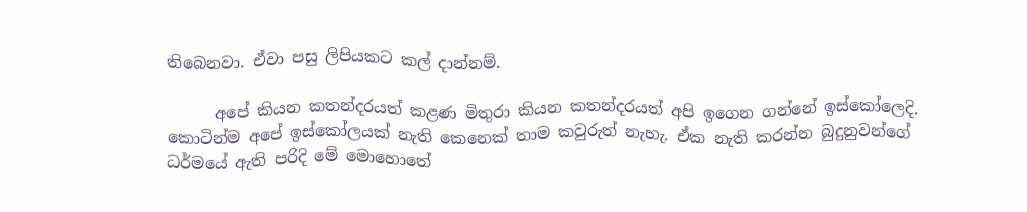තිබෙනවා. ඒවා පසු ලිපියකට කල් දාන්නම්.

      අපේ කියන කතන්දරයත් කළණ මිතුරා කියන කතන්දරයත් අපි ඉගෙන ගන්නේ ඉස්කෝලෙදි. කොටින්ම අපේ ඉස්කෝලයක් නැති කෙනෙක් තාම කවුරුත් නැහැ. ඒක නැති කරන්න බුදුනුවන්ගේ ධර්මයේ ඇති පරිදි මේ මොහොතේ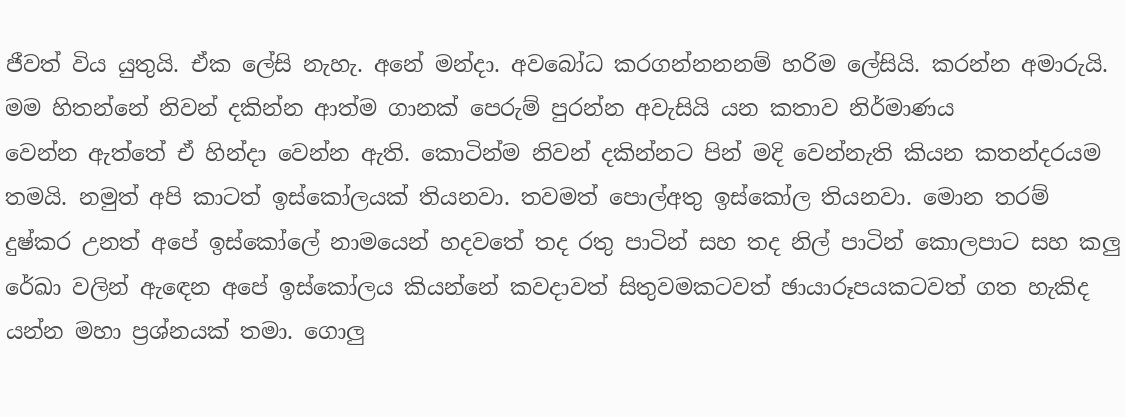ජීවත් විය යුතුයි. ඒක ‌ලේසි නැහැ. අනේ මන්දා. අවබෝධ කරගන්නනනම් හරිම ලේසියි. කරන්න අමාරුයි. මම හිතන්නේ නිවන් දකින්න ආත්ම ගානක් පෙරුම් පුරන්න අවැසියි යන කතාව නිර්මාණය වෙන්න ‌ඇත්තේ ඒ හින්දා වෙන්න ඇති. කොටින්ම නිවන් දකින්නට පින් මදි වෙන්නැති කියන කතන්දරයම තමයි. නමුත් අපි කාටත් ‌ඉස්කෝලයක් තියනවා. තවමත් පොල්අතු ඉස්කෝල තියනවා. මොන තරම් දුෂ්කර උනත් අපේ ඉස්කෝලේ නාමයෙන් හදවතේ තද රතු පාටින් සහ තද නිල් පාටින් කොලපාට සහ කලු රේඛා වලින් ඇඳෙන අපේ ඉස්කෝලය කියන්නේ කවදාවත් සිතුවමකටවත් ඡායාරූපයකටවත් ගත හැකිද යන්න මහා ප්‍රශ්නයක් තමා. ගොලු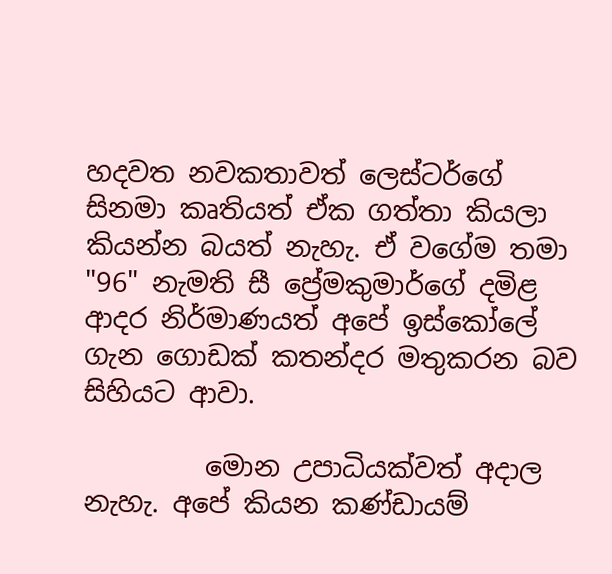හදවත නවකතාවත් ලෙස්ටර්ගේ සිනමා කෘතියත් ඒක ගත්තා කියලා කියන්න බයත් නැහැ. ඒ වගේම තමා "96" නැමති සී ප්‍රේමකුමාර්ගේ දමිළ ආදර නිර්මාණයත් අපේ ඉස්කෝලේ ගැන ගොඩක් කතන්දර මතුකරන බව සිහියට ආවා.

         මොන උපාධියක්වත් අදාල නැහැ. අපේ කියන කණ්ඩායම්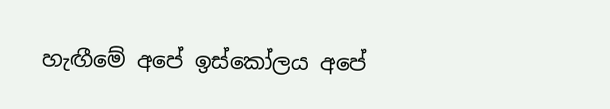හැඟීමේ අපේ ඉස්කෝලය අපේ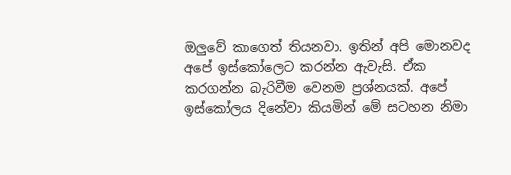ඔලුවේ කාගෙත් තියනවා. ඉතින් අපි මොනවද අපේ ඉස්කෝලෙට කරන්න ඇවැසි. ඒක කරගන්න බැරිවීම වෙනම ප්‍රශ්නයක්. අපේ ඉස්කෝලය දිනේවා කියමින් මේ සටහන නිමා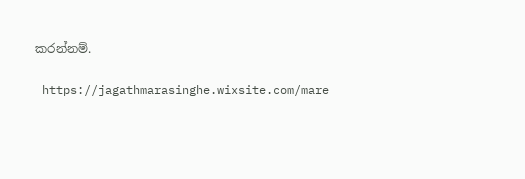කරන්නම්.

 https://jagathmarasinghe.wixsite.com/mare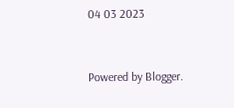04 03 2023


Powered by Blogger.